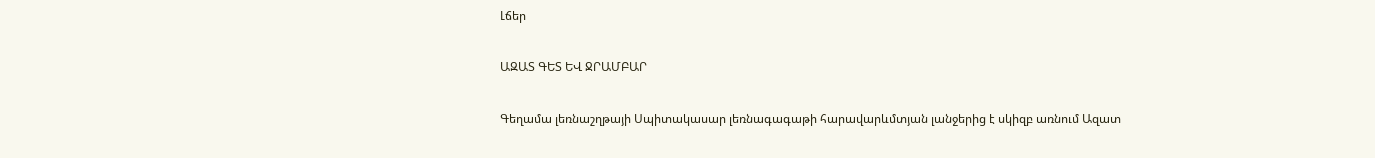Լճեր

ԱԶԱՏ ԳԵՏ ԵՎ ՋՐԱՄԲԱՐ

Գեղամա լեռնաշղթայի Սպիտակասար լեռնագագաթի հարավարևմտյան լանջերից է սկիզբ առնում Ազատ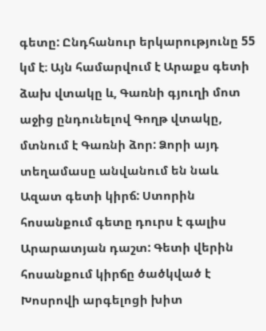գետը: Ընդհանուր երկարությունը 55 կմ է։ Այն համարվում է Արաքս գետի ձախ վտակը և, Գառնի գյուղի մոտ աջից ընդունելով Գողթ վտակը, մտնում է Գառնի ձոր: Ձորի այդ տեղամասը անվանում են նաև Ազատ գետի կիրճ: Ստորին հոսանքում գետը դուրս է գալիս Արարատյան դաշտ: Գետի վերին հոսանքում կիրճը ծածկված է Խոսրովի արգելոցի խիտ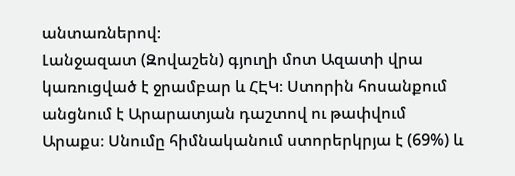անտառներով։
Լանջազատ (Զովաշեն) գյուղի մոտ Ազատի վրա կառուցված է ջրամբար և ՀԷԿ։ Ստորին հոսանքում անցնում է Արարատյան դաշտով ու թափվում Արաքս։ Սնումը հիմնականում ստորերկրյա է (69%) և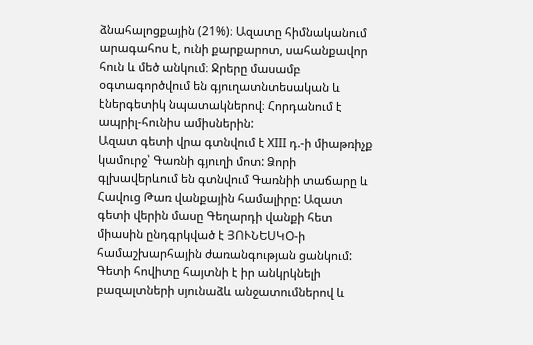ձնահալոցքային (21%)։ Ազատը հիմնականում արագահոս է, ունի քարքարոտ, սահանքավոր հուն և մեծ անկում։ Ջրերը մասամբ օգտագործվում են գյուղատնտեսական և էներգետիկ նպատակներով։ Հորդանում է ապրիլ-հունիս ամիսներին:
Ազատ գետի վրա գտնվում է XIII դ.-ի միաթռիչք կամուրջ՝ Գառնի գյուղի մոտ: Ձորի գլխավերևում են գտնվում Գառնիի տաճարը և Հավուց Թառ վանքային համալիրը: Ազատ գետի վերին մասը Գեղարդի վանքի հետ միասին ընդգրկված է ՅՈՒՆԵՍԿՕ-ի համաշխարհային ժառանգության ցանկում: Գետի հովիտը հայտնի է իր անկրկնելի բազալտների սյունաձև անջատումներով և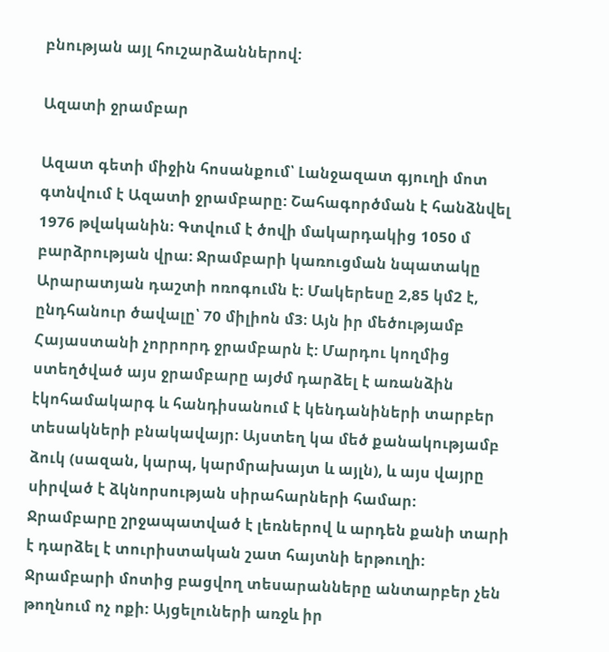բնության այլ հուշարձաններով:

Ազատի ջրամբար

Ազատ գետի միջին հոսանքում՝ Լանջազատ գյուղի մոտ գտնվում է Ազատի ջրամբարը: Շահագործման է հանձնվել 1976 թվականին։ Գտվում է ծովի մակարդակից 1050 մ բարձրության վրա: Ջրամբարի կառուցման նպատակը Արարատյան դաշտի ոռոգումն է: Մակերեսը 2,85 կմ2 է, ընդհանուր ծավալը՝ 70 միլիոն մ3։ Այն իր մեծությամբ Հայաստանի չորրորդ ջրամբարն է: Մարդու կողմից ստեղծված այս ջրամբարը այժմ դարձել է առանձին էկոհամակարգ և հանդիսանում է կենդանիների տարբեր տեսակների բնակավայր: Այստեղ կա մեծ քանակությամբ ձուկ (սազան, կարպ, կարմրախայտ և այլն), և այս վայրը սիրված է ձկնորսության սիրահարների համար:
Ջրամբարը շրջապատված է լեռներով և արդեն քանի տարի է դարձել է տուրիստական շատ հայտնի երթուղի: Ջրամբարի մոտից բացվող տեսարանները անտարբեր չեն թողնում ոչ ոքի: Այցելուների առջև իր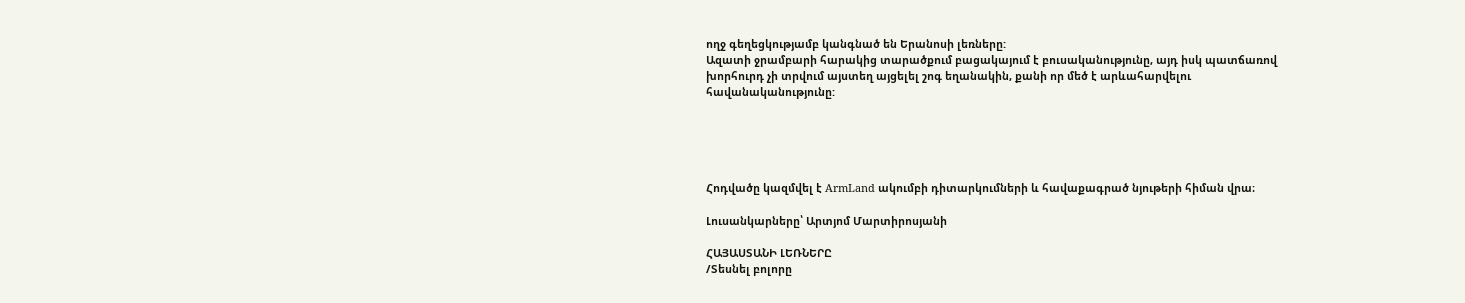ողջ գեղեցկությամբ կանգնած են Երանոսի լեռները:
Ազատի ջրամբարի հարակից տարածքում բացակայում է բուսականությունը, այդ իսկ պատճառով խորհուրդ չի տրվում այստեղ այցելել շոգ եղանակին, քանի որ մեծ է արևահարվելու հավանականությունը:





Հոդվածը կազմվել է ArmLand ակումբի դիտարկումների և հավաքագրած նյութերի հիման վրա։

Լուսանկարները՝ Արտյոմ Մարտիրոսյանի

ՀԱՅԱՍՏԱՆԻ ԼԵՌՆԵՐԸ
/Տեսնել բոլորը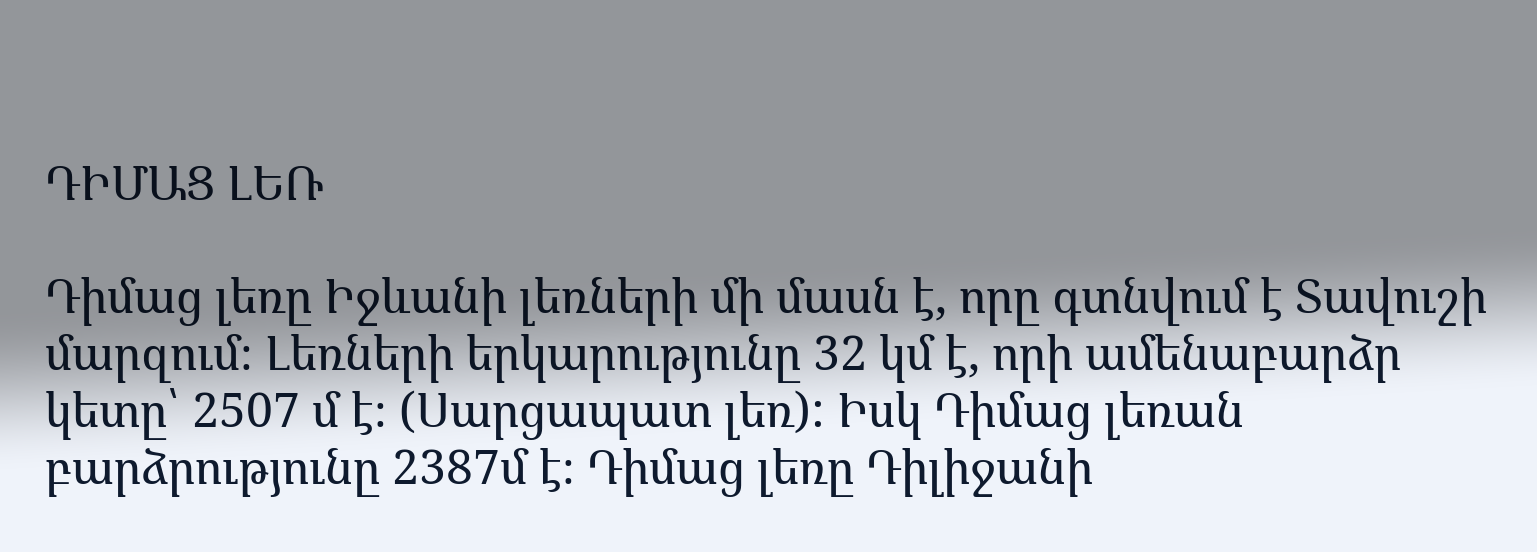ԴԻՄԱՑ ԼԵՌ

Դիմաց լեռը Իջևանի լեռների մի մասն է, որը գտնվում է Տավուշի մարզում։ Լեռների երկարությունը 32 կմ է, որի ամենաբարձր կետը՝ 2507 մ է։ (Սարցապատ լեռ): Իսկ Դիմաց լեռան բարձրությունը 2387մ է։ Դիմաց լեռը Դիլիջանի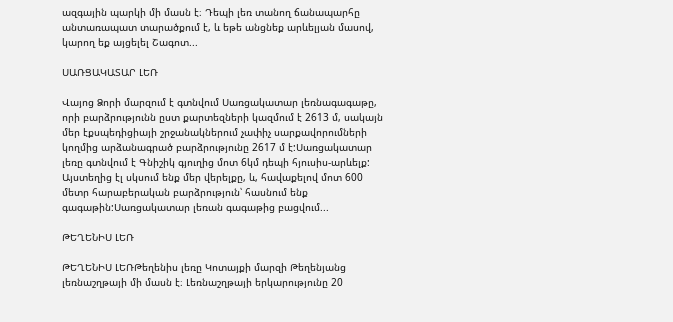ազգային պարկի մի մասն է։ Դեպի լեռ տանող ճանապարհը անտառապատ տարածքում է, և եթե անցնեք արևելյան մասով, կարող եք այցելել Շագոտ...

ՍԱՌՑԱԿԱՏԱՐ ԼԵՌ

Վայոց Ձորի մարզում է գտնվում Սառցակատար լեռնագագաթը, որի բարձրությունն ըստ քարտեզների կազմում է 2613 մ, սակայն մեր էքսպեդիցիայի շրջանակներում չափիչ սարքավորումների կողմից արձանագրած բարձրությունը 2617 մ է:Սառցակատար լեռը գտնվում է Գնիշիկ գյուղից մոտ 6կմ դեպի հյուսիս-արևելք: Այստեղից էլ սկսում ենք մեր վերելքը, և, հավաքելով մոտ 600 մետր հարաբերական բարձրություն՝ հասնում ենք գագաթին:Սառցակատար լեռան գագաթից բացվում...

ԹԵՂԵՆԻՍ ԼԵՌ

ԹԵՂԵՆԻՍ ԼԵՌԹեղենիս լեռը Կոտայքի մարզի Թեղենյանց լեռնաշղթայի մի մասն է։ Լեռնաշղթայի երկարությունը 20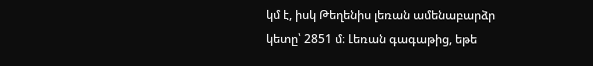կմ է, իսկ Թեղենիս լեռան ամենաբարձր կետը՝ 2851 մ։ Լեռան գագաթից, եթե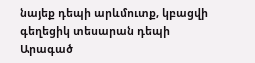նայեք դեպի արևմուտք, կբացվի գեղեցիկ տեսարան դեպի Արագած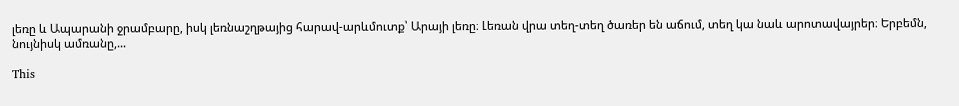լեռը և Ապարանի ջրամբարը, իսկ լեռնաշղթայից հարավ-արևմուտք՝ Արայի լեռը։ Լեռան վրա տեղ-տեղ ծառեր են աճում, տեղ կա նաև արոտավայրեր։ Երբեմն, նույնիսկ ամռանը,...

This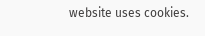website uses cookies.